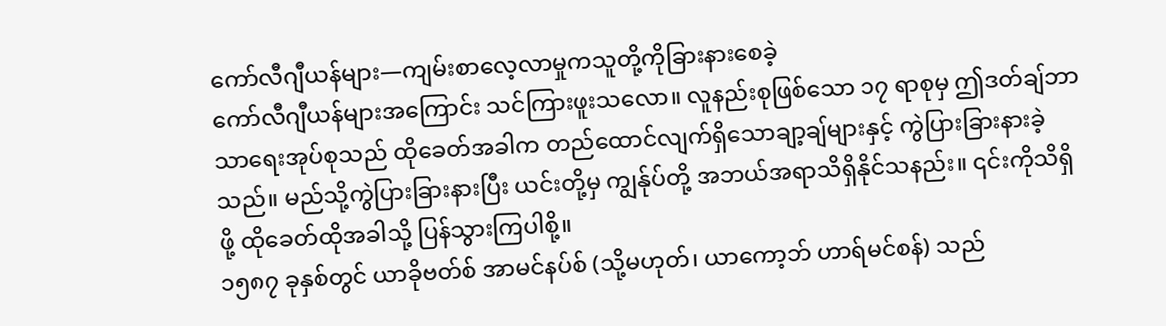ကော်လီဂျီယန်များ—ကျမ်းစာလေ့လာမှုကသူတို့ကိုခြားနားစေခဲ့
ကော်လီဂျီယန်များအကြောင်း သင်ကြားဖူးသလော။ လူနည်းစုဖြစ်သော ၁၇ ရာစုမှ ဤဒတ်ချ်ဘာသာရေးအုပ်စုသည် ထိုခေတ်အခါက တည်ထောင်လျက်ရှိသောချာ့ချ်များနှင့် ကွဲပြားခြားနားခဲ့သည်။ မည်သို့ကွဲပြားခြားနားပြီး ယင်းတို့မှ ကျွန်ုပ်တို့ အဘယ်အရာသိရှိနိုင်သနည်း။ ၎င်းကိုသိရှိဖို့ ထိုခေတ်ထိုအခါသို့ ပြန်သွားကြပါစို့။
၁၅၈၇ ခုနှစ်တွင် ယာခိုဗတ်စ် အာမင်နပ်စ် (သို့မဟုတ်၊ ယာကော့ဘ် ဟာရ်မင်စန်) သည်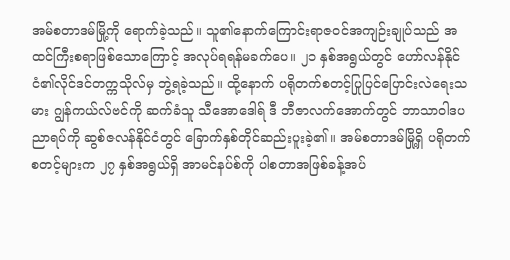အမ်စတာဒမ်မြို့ကို ရောက်ခဲ့သည်။ သူ၏နောက်ကြောင်းရာဇဝင်အကျဉ်းချုပ်သည် အထင်ကြီးစရာဖြစ်သောကြောင့် အလုပ်ရရန်မခက်ပေ။ ၂၁ နှစ်အရွယ်တွင် ဟော်လန်နိုင်ငံ၏လိုင်ဒင်တက္ကသိုလ်မှ ဘွဲ့ရခဲ့သည်။ ထို့နောက် ပရိုတက်စတင့်ပြုပြင်ပြောင်းလဲရေးသမား ဂျွန်ကယ်လ်ဗင်ကို ဆက်ခံသူ သီအောဒေါရ် ဒီ ဘီဇာလက်အောက်တွင် ဘာသာဝါဒပညာရပ်ကို ဆွစ်ဇလန်နိုင်ငံတွင် ခြောက်နှစ်တိုင်ဆည်းပူးခဲ့၏။ အမ်စတာဒမ်မြို့ရှိ ပရိုတက်စတင့်များက ၂၇ နှစ်အရွယ်ရှိ အာမင်နပ်စ်ကို ပါစတာအဖြစ်ခန့်အပ်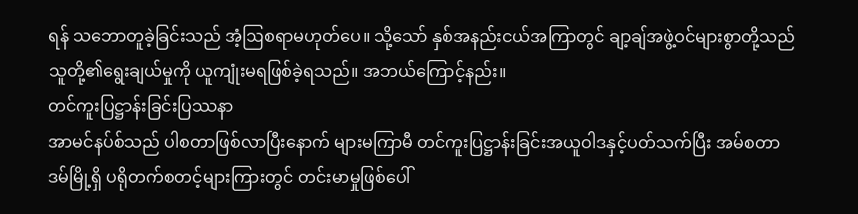ရန် သဘောတူခဲ့ခြင်းသည် အံ့ဩစရာမဟုတ်ပေ။ သို့သော် နှစ်အနည်းငယ်အကြာတွင် ချာ့ချ်အဖွဲ့ဝင်များစွာတို့သည် သူတို့၏ရွေးချယ်မှုကို ယူကျုံးမရဖြစ်ခဲ့ရသည်။ အဘယ်ကြောင့်နည်း။
တင်ကူးပြဋ္ဌာန်းခြင်းပြဿနာ
အာမင်နပ်စ်သည် ပါစတာဖြစ်လာပြီးနောက် များမကြာမီ တင်ကူးပြဋ္ဌာန်းခြင်းအယူဝါဒနှင့်ပတ်သက်ပြီး အမ်စတာဒမ်မြို့ရှိ ပရိုတက်စတင့်များကြားတွင် တင်းမာမှုဖြစ်ပေါ်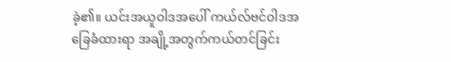ခဲ့၏။ ယင်းအယူဝါဒအပေါ် ကယ်လ်ဗင်ဝါဒအခြေခံထားရာ အချို့အတွက်ကယ်တင်ခြင်း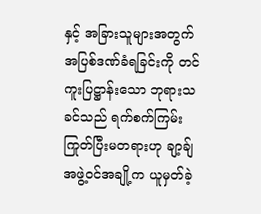နှင့် အခြားသူများအတွက် အပြစ်ဒဏ်ခံရခြင်းကို တင်ကူးပြဋ္ဌာန်းသော ဘုရားသခင်သည် ရက်စက်ကြမ်းကြုတ်ပြီးမတရားဟု ချာ့ချ်အဖွဲ့ဝင်အချို့က ယူမှတ်ခဲ့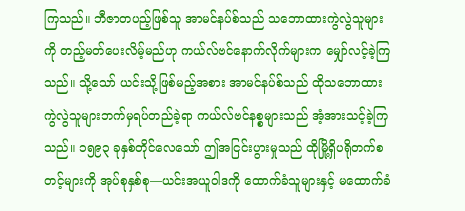ကြသည်။ ဘီဇာတပည့်ဖြစ်သူ အာမင်နပ်စ်သည် သဘောထားကွဲလွဲသူများကို တည့်မတ်ပေးလိမ့်မည်ဟု ကယ်လ်ဗင်နောက်လိုက်များက မျှော်လင့်ခဲ့ကြသည်။ သို့သော် ယင်းသို့ဖြစ်မည့်အစား အာမင်နပ်စ်သည် ထိုသဘောထားကွဲလွဲသူများဘက်မှရပ်တည်ခဲ့ရာ ကယ်လ်ဗင်နစ္စများသည် အံ့အားသင့်ခဲ့ကြသည်။ ၁၅၉၃ ခုနှစ်တိုင်လေသော် ဤအငြင်းပွားမှုသည် ထိုမြို့ရှိပရိုတက်စတင့်များကို အုပ်စုနှစ်စု—ယင်းအယူဝါဒကို ထောက်ခံသူများနှင့် မထောက်ခံ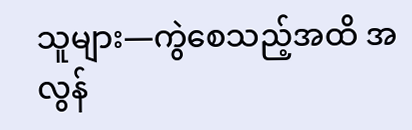သူများ—ကွဲစေသည့်အထိ အလွန်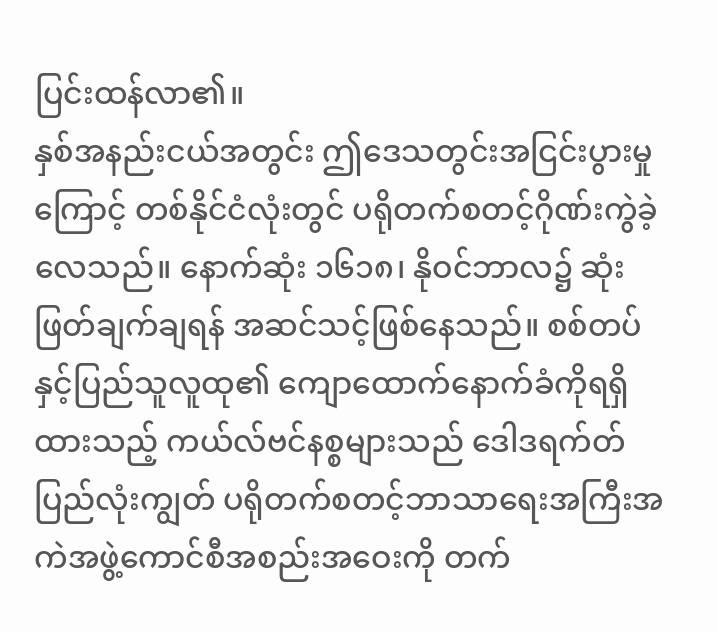ပြင်းထန်လာ၏။
နှစ်အနည်းငယ်အတွင်း ဤဒေသတွင်းအငြင်းပွားမှုကြောင့် တစ်နိုင်ငံလုံးတွင် ပရိုတက်စတင့်ဂိုဏ်းကွဲခဲ့လေသည်။ နောက်ဆုံး ၁၆၁၈၊ နိုဝင်ဘာလ၌ ဆုံးဖြတ်ချက်ချရန် အဆင်သင့်ဖြစ်နေသည်။ စစ်တပ်နှင့်ပြည်သူလူထု၏ ကျောထောက်နောက်ခံကိုရရှိထားသည့် ကယ်လ်ဗင်နစ္စများသည် ဒေါဒရက်တ် ပြည်လုံးကျွတ် ပရိုတက်စတင့်ဘာသာရေးအကြီးအကဲအဖွဲ့ကောင်စီအစည်းအဝေးကို တက်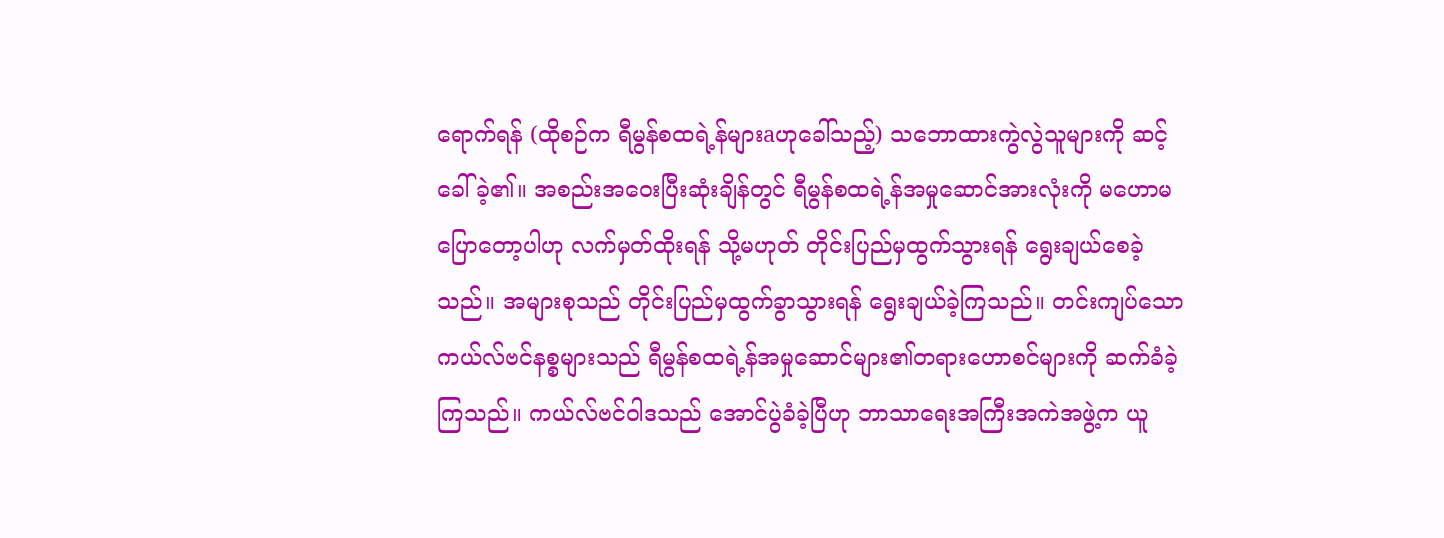ရောက်ရန် (ထိုစဉ်က ရီမွန်စထရဲ့န်များaဟုခေါ်သည့်) သဘောထားကွဲလွဲသူများကို ဆင့်ခေါ်ခဲ့၏။ အစည်းအဝေးပြီးဆုံးချိန်တွင် ရီမွန်စထရဲ့န်အမှုဆောင်အားလုံးကို မဟောမပြောတော့ပါဟု လက်မှတ်ထိုးရန် သို့မဟုတ် တိုင်းပြည်မှထွက်သွားရန် ရွေးချယ်စေခဲ့သည်။ အများစုသည် တိုင်းပြည်မှထွက်ခွာသွားရန် ရွေးချယ်ခဲ့ကြသည်။ တင်းကျပ်သောကယ်လ်ဗင်နစ္စများသည် ရီမွန်စထရဲ့န်အမှုဆောင်များ၏တရားဟောစင်များကို ဆက်ခံခဲ့ကြသည်။ ကယ်လ်ဗင်ဝါဒသည် အောင်ပွဲခံခဲ့ပြီဟု ဘာသာရေးအကြီးအကဲအဖွဲ့က ယူ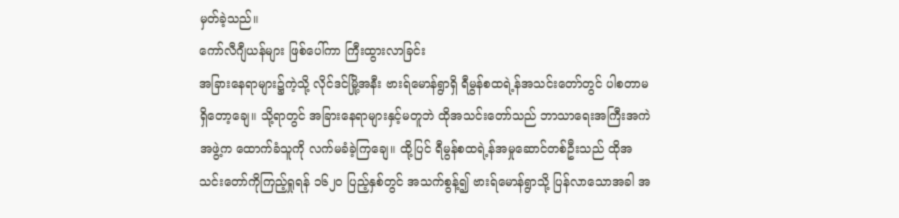မှတ်ခဲ့သည်။
ကော်လီဂျီယန်များ ဖြစ်ပေါ်ကာ ကြီးထွားလာခြင်း
အခြားနေရာများ၌ကဲ့သို့ လိုင်ဒင်မြို့အနီး ဗားရ်မောန်ရွာရှိ ရီမွန်စထရဲ့န်အသင်းတော်တွင် ပါစတာမရှိတော့ချေ။ သို့ရာတွင် အခြားနေရာများနှင့်မတူဘဲ ထိုအသင်းတော်သည် ဘာသာရေးအကြီးအကဲအဖွဲ့က ထောက်ခံသူကို လက်မခံခဲ့ကြချေ။ ထို့ပြင် ရီမွန်စထရဲ့န်အမှုဆောင်တစ်ဦးသည် ထိုအသင်းတော်ကိုကြည့်ရှုရန် ၁၆၂၀ ပြည့်နှစ်တွင် အသက်စွန့်၍ ဗားရ်မောန်ရွာသို့ ပြန်လာသောအခါ အ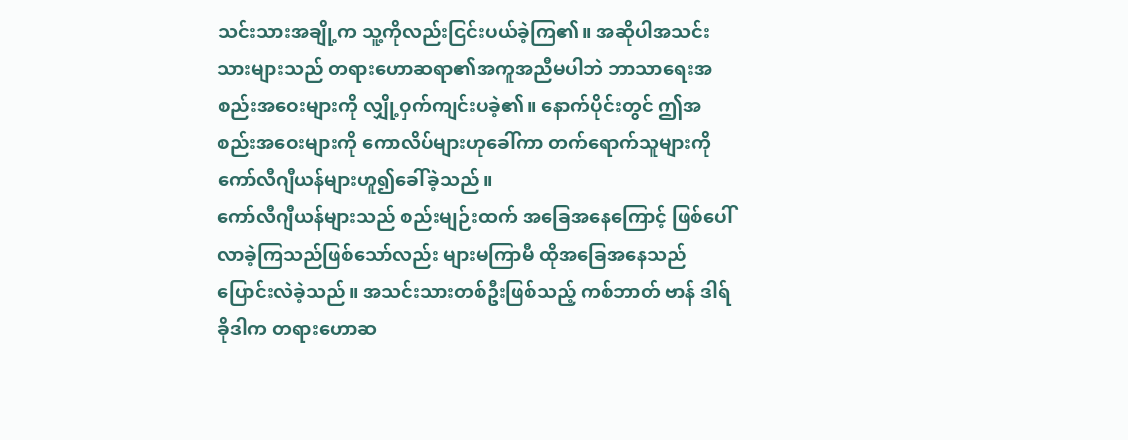သင်းသားအချို့က သူ့ကိုလည်းငြင်းပယ်ခဲ့ကြ၏။ အဆိုပါအသင်းသားများသည် တရားဟောဆရာ၏အကူအညီမပါဘဲ ဘာသာရေးအစည်းအဝေးများကို လျှို့ဝှက်ကျင်းပခဲ့၏။ နောက်ပိုင်းတွင် ဤအစည်းအဝေးများကို ကောလိပ်များဟုခေါ်ကာ တက်ရောက်သူများကို ကော်လီဂျီယန်များဟူ၍ခေါ်ခဲ့သည်။
ကော်လီဂျီယန်များသည် စည်းမျဉ်းထက် အခြေအနေကြောင့် ဖြစ်ပေါ်လာခဲ့ကြသည်ဖြစ်သော်လည်း များမကြာမီ ထိုအခြေအနေသည် ပြောင်းလဲခဲ့သည်။ အသင်းသားတစ်ဦးဖြစ်သည့် ကစ်ဘာတ် ဗာန် ဒါရ် ခိုဒါက တရားဟောဆ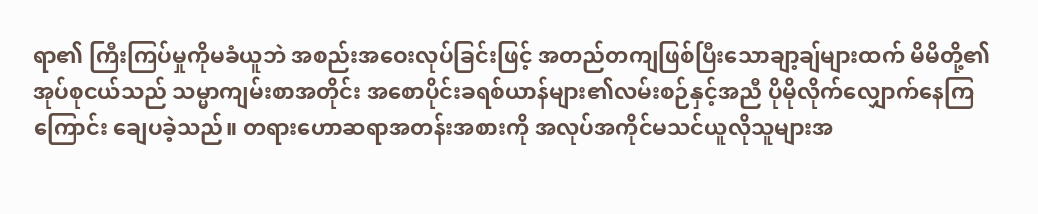ရာ၏ ကြီးကြပ်မှုကိုမခံယူဘဲ အစည်းအဝေးလုပ်ခြင်းဖြင့် အတည်တကျဖြစ်ပြီးသောချာ့ချ်များထက် မိမိတို့၏အုပ်စုငယ်သည် သမ္မာကျမ်းစာအတိုင်း အစောပိုင်းခရစ်ယာန်များ၏လမ်းစဉ်နှင့်အညီ ပိုမိုလိုက်လျှောက်နေကြကြောင်း ချေပခဲ့သည်။ တရားဟောဆရာအတန်းအစားကို အလုပ်အကိုင်မသင်ယူလိုသူများအ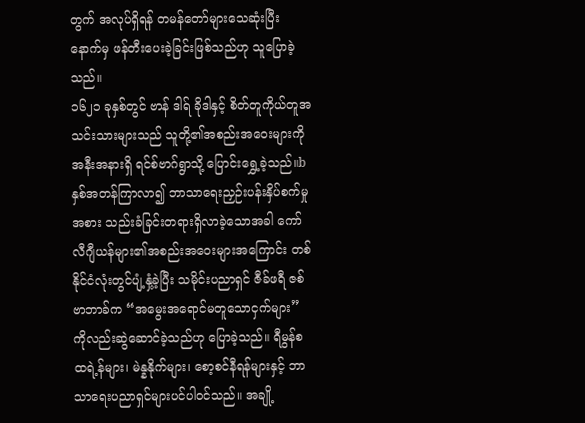တွက် အလုပ်ရှိရန် တမန်တော်များသေဆုံးပြီးနောက်မှ ဖန်တီးပေးခဲ့ခြင်းဖြစ်သည်ဟု သူပြောခဲ့သည်။
၁၆၂၁ ခုနှစ်တွင် ဗာန် ဒါရ် ခိုဒါနှင့် စိတ်တူကိုယ်တူအသင်းသားများသည် သူတို့၏အစည်းအဝေးများကို အနီးအနားရှိ ရင်စ်ဗာဂ်ရွာသို့ ပြောင်းရွှေ့ခဲ့သည်။b နှစ်အတန်ကြာလာ၍ ဘာသာရေးညှဉ်းပန်းနှိပ်စက်မှုအစား သည်းခံခြင်းတရားရှိလာခဲ့သောအခါ ကော်လီဂျီယန်များ၏အစည်းအဝေးများအကြောင်း တစ်နိုင်ငံလုံးတွင်ပျံ့နှံ့ခဲ့ပြီး သမိုင်းပညာရှင် ဇီခ်ဖရီ ဇစ်ဗာဘာခ်က “အမွေးအရောင်မတူသောငှက်များ” ကိုလည်းဆွဲဆောင်ခဲ့သည်ဟု ပြောခဲ့သည်။ ရီမွန်စထရဲ့န်များ၊ မဲန္နနိုက်များ၊ စော့စင်နီရန်များနှင့် ဘာသာရေးပညာရှင်များပင်ပါဝင်သည်။ အချို့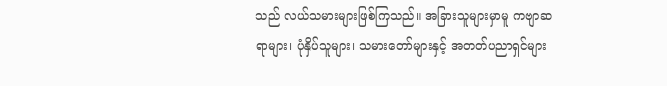သည် လယ်သမားများဖြစ်ကြသည်။ အခြားသူများမှာမူ ကဗျာဆရာများ၊ ပုံနှိပ်သူများ၊ သမားတော်များနှင့် အတတ်ပညာရှင်များ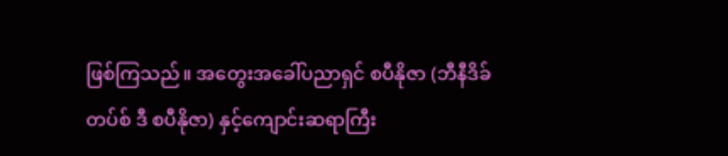ဖြစ်ကြသည်။ အတွေးအခေါ်ပညာရှင် စပီနိုဇာ (ဘီနီဒိခ်တပ်စ် ဒီ စပီနိုဇာ) နှင့်ကျောင်းဆရာကြီး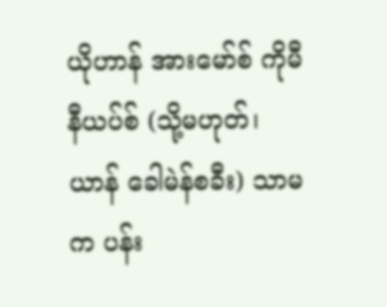ယိုဟာန် အားမော်စ် ကိုမီနီယပ်စ် (သို့မဟုတ်၊ ယာန် ခေါမဲန်စခီး) သာမက ပန်း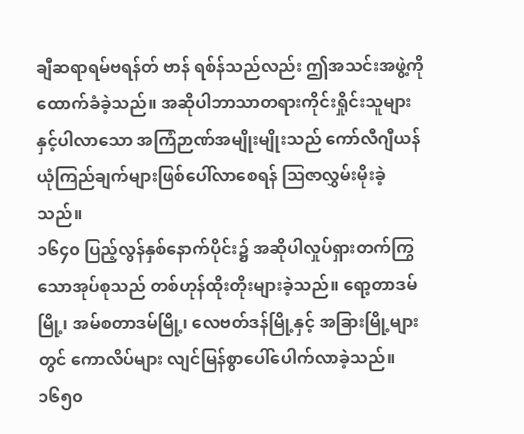ချီဆရာရမ်ဗရန်တ် ဗာန် ရစ်န်သည်လည်း ဤအသင်းအဖွဲ့ကို ထောက်ခံခဲ့သည်။ အဆိုပါဘာသာတရားကိုင်းရှိုင်းသူများနှင့်ပါလာသော အကြံဉာဏ်အမျိုးမျိုးသည် ကော်လီဂျီယန်ယုံကြည်ချက်များဖြစ်ပေါ်လာစေရန် ဩဇာလွှမ်းမိုးခဲ့သည်။
၁၆၄၀ ပြည့်လွန်နှစ်နောက်ပိုင်း၌ အဆိုပါလှုပ်ရှားတက်ကြွသောအုပ်စုသည် တစ်ဟုန်ထိုးတိုးများခဲ့သည်။ ရော့တာဒမ်မြို့၊ အမ်စတာဒမ်မြို့၊ လေဗတ်ဒန်မြို့နှင့် အခြားမြို့များတွင် ကောလိပ်များ လျင်မြန်စွာပေါ်ပေါက်လာခဲ့သည်။ ၁၆၅၀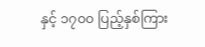နှင့် ၁၇၀၀ ပြည့်နှစ်ကြား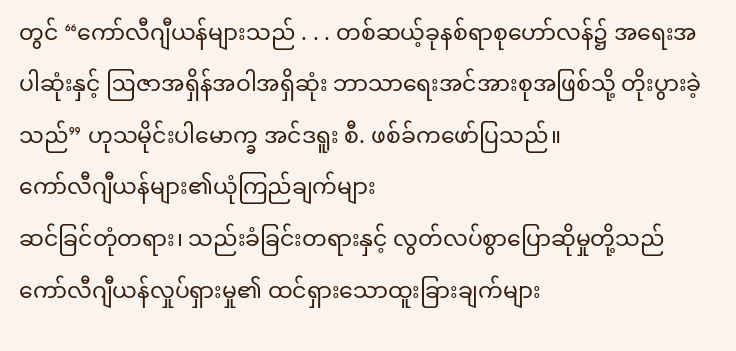တွင် “ကော်လီဂျီယန်များသည် . . . တစ်ဆယ့်ခုနစ်ရာစုဟော်လန်၌ အရေးအပါဆုံးနှင့် ဩဇာအရှိန်အဝါအရှိဆုံး ဘာသာရေးအင်အားစုအဖြစ်သို့ တိုးပွားခဲ့သည်” ဟုသမိုင်းပါမောက္ခ အင်ဒရူး စီ. ဖစ်ခ်ကဖော်ပြသည်။
ကော်လီဂျီယန်များ၏ယုံကြည်ချက်များ
ဆင်ခြင်တုံတရား၊ သည်းခံခြင်းတရားနှင့် လွတ်လပ်စွာပြောဆိုမှုတို့သည် ကော်လီဂျီယန်လှုပ်ရှားမှု၏ ထင်ရှားသောထူးခြားချက်များ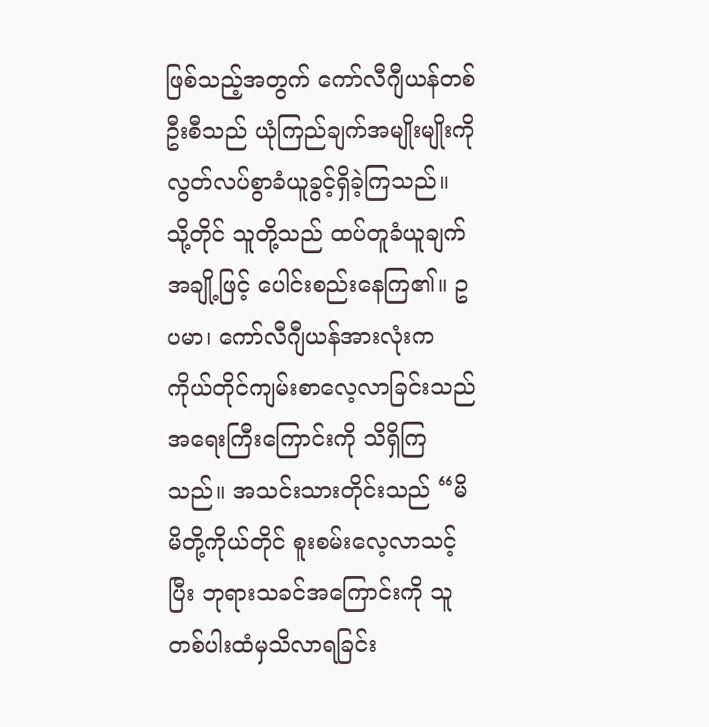ဖြစ်သည့်အတွက် ကော်လီဂျီယန်တစ်ဦးစီသည် ယုံကြည်ချက်အမျိုးမျိုးကို လွတ်လပ်စွာခံယူခွင့်ရှိခဲ့ကြသည်။ သို့တိုင် သူတို့သည် ထပ်တူခံယူချက်အချို့ဖြင့် ပေါင်းစည်းနေကြ၏။ ဥပမာ၊ ကော်လီဂျီယန်အားလုံးက ကိုယ်တိုင်ကျမ်းစာလေ့လာခြင်းသည် အရေးကြီးကြောင်းကို သိရှိကြသည်။ အသင်းသားတိုင်းသည် “မိမိတို့ကိုယ်တိုင် စူးစမ်းလေ့လာသင့်ပြီး ဘုရားသခင်အကြောင်းကို သူတစ်ပါးထံမှသိလာရခြင်း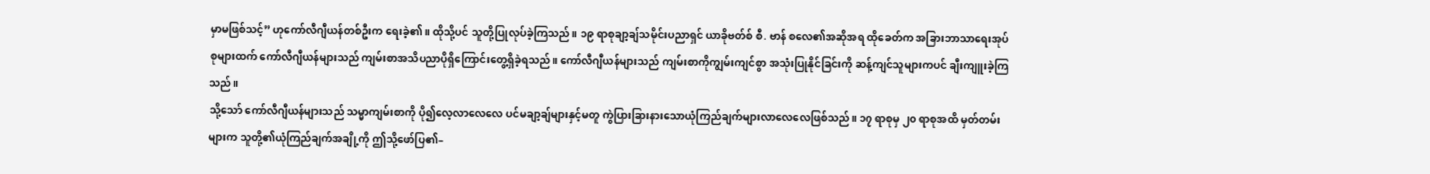မှာမဖြစ်သင့်” ဟုကော်လီဂျီယန်တစ်ဦးက ရေးခဲ့၏။ ထိုသို့ပင် သူတို့ပြုလုပ်ခဲ့ကြသည်။ ၁၉ ရာစုချာ့ချ်သမိုင်းပညာရှင် ယာခိုဗတ်စ် စီ. ဗာန် စလေ၏အဆိုအရ ထိုခေတ်က အခြားဘာသာရေးအုပ်စုများထက် ကော်လီဂျီယန်များသည် ကျမ်းစာအသိပညာပိုရှိကြောင်းတွေ့ရှိခဲ့ရသည်။ ကော်လီဂျီယန်များသည် ကျမ်းစာကိုကျွမ်းကျင်စွာ အသုံးပြုနိုင်ခြင်းကို ဆန့်ကျင်သူများကပင် ချီးကျူးခဲ့ကြသည်။
သို့သော် ကော်လီဂျီယန်များသည် သမ္မာကျမ်းစာကို ပို၍လေ့လာလေလေ ပင်မချာ့ချ်များနှင့်မတူ ကွဲပြားခြားနားသောယုံကြည်ချက်များလာလေလေဖြစ်သည်။ ၁၇ ရာစုမှ ၂၀ ရာစုအထိ မှတ်တမ်းများက သူတို့၏ယုံကြည်ချက်အချို့ကို ဤသို့ဖော်ပြ၏–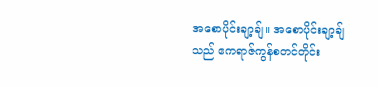အစောပိုင်းချာ့ချ်။ အစောပိုင်းချာ့ချ်သည် ဧကရာဇ်ကွန်စတင်တိုင်း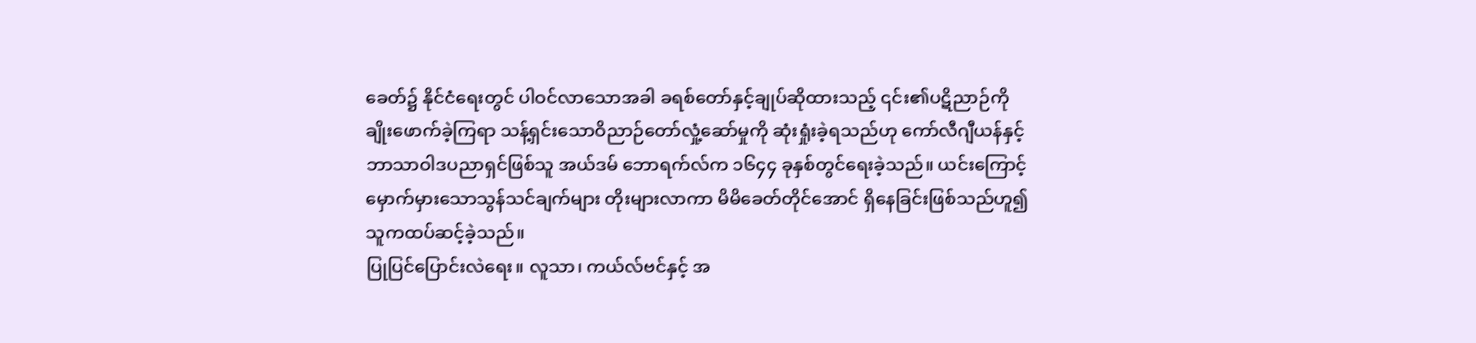ခေတ်၌ နိုင်ငံရေးတွင် ပါဝင်လာသောအခါ ခရစ်တော်နှင့်ချုပ်ဆိုထားသည့် ၎င်း၏ပဋိညာဉ်ကို ချိုးဖောက်ခဲ့ကြရာ သန့်ရှင်းသောဝိညာဉ်တော်လှုံ့ဆော်မှုကို ဆုံးရှုံးခဲ့ရသည်ဟု ကော်လီဂျီယန်နှင့်ဘာသာဝါဒပညာရှင်ဖြစ်သူ အယ်ဒမ် ဘောရက်လ်က ၁၆၄၄ ခုနှစ်တွင်ရေးခဲ့သည်။ ယင်းကြောင့် မှောက်မှားသောသွန်သင်ချက်များ တိုးများလာကာ မိမိခေတ်တိုင်အောင် ရှိနေခြင်းဖြစ်သည်ဟူ၍ သူကထပ်ဆင့်ခဲ့သည်။
ပြုပြင်ပြောင်းလဲရေး။ လူသာ၊ ကယ်လ်ဗင်နှင့် အ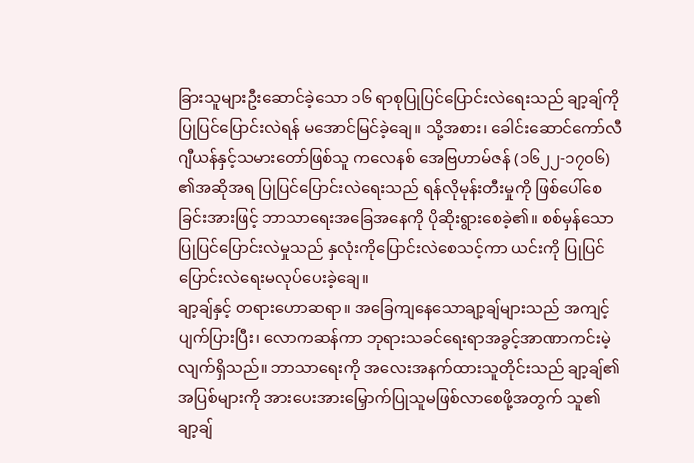ခြားသူများဦးဆောင်ခဲ့သော ၁၆ ရာစုပြုပြင်ပြောင်းလဲရေးသည် ချာ့ချ်ကိုပြုပြင်ပြောင်းလဲရန် မအောင်မြင်ခဲ့ချေ။ သို့အစား၊ ခေါင်းဆောင်ကော်လီဂျီယန်နှင့်သမားတော်ဖြစ်သူ ကလေနစ် အေဗြဟာမ်ဇန် (၁၆၂၂-၁၇၀၆) ၏အဆိုအရ ပြုပြင်ပြောင်းလဲရေးသည် ရန်လိုမုန်းတီးမှုကို ဖြစ်ပေါ်စေခြင်းအားဖြင့် ဘာသာရေးအခြေအနေကို ပိုဆိုးရွားစေခဲ့၏။ စစ်မှန်သောပြုပြင်ပြောင်းလဲမှုသည် နှလုံးကိုပြောင်းလဲစေသင့်ကာ ယင်းကို ပြုပြင်ပြောင်းလဲရေးမလုပ်ပေးခဲ့ချေ။
ချာ့ချ်နှင့် တရားဟောဆရာ။ အခြေကျနေသောချာ့ချ်များသည် အကျင့်ပျက်ပြားပြီး၊ လောကဆန်ကာ ဘုရားသခင်ရေးရာအခွင့်အာဏာကင်းမဲ့လျက်ရှိသည်။ ဘာသာရေးကို အလေးအနက်ထားသူတိုင်းသည် ချာ့ချ်၏အပြစ်များကို အားပေးအားမြှောက်ပြုသူမဖြစ်လာစေဖို့အတွက် သူ၏ချာ့ချ်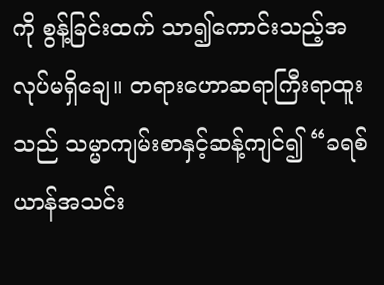ကို စွန့်ခြင်းထက် သာ၍ကောင်းသည့်အလုပ်မရှိချေ။ တရားဟောဆရာကြီးရာထူးသည် သမ္မာကျမ်းစာနှင့်ဆန့်ကျင်၍ “ခရစ်ယာန်အသင်း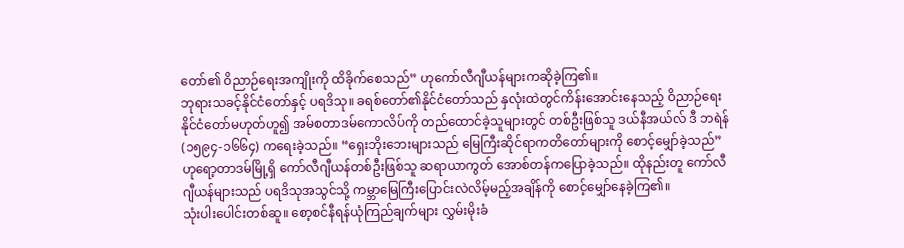တော်၏ ဝိညာဉ်ရေးအကျိုးကို ထိခိုက်စေသည်” ဟုကော်လီဂျီယန်များကဆိုခဲ့ကြ၏။
ဘုရားသခင့်နိုင်ငံတော်နှင့် ပရဒိသု။ ခရစ်တော်၏နိုင်ငံတော်သည် နှလုံးထဲတွင်ကိန်းအောင်းနေသည့် ဝိညာဉ်ရေးနိုင်ငံတော်မဟုတ်ဟူ၍ အမ်စတာဒမ်ကောလိပ်ကို တည်ထောင်ခဲ့သူများတွင် တစ်ဦးဖြစ်သူ ဒယ်နီအယ်လ် ဒီ ဘရဲန် (၁၅၉၄-၁၆၆၄) ကရေးခဲ့သည်။ “ရှေးဘိုးဘေးများသည် မြေကြီးဆိုင်ရာကတိတော်များကို စောင့်မျှော်ခဲ့သည်” ဟုရော့တာဒမ်မြို့ရှိ ကော်လီဂျီယန်တစ်ဦးဖြစ်သူ ဆရာယာကွတ် အောစ်တန်ကပြောခဲ့သည်။ ထိုနည်းတူ ကော်လီဂျီယန်များသည် ပရဒိသုအသွင်သို့ ကမ္ဘာမြေကြီးပြောင်းလဲလိမ့်မည့်အချိန်ကို စောင့်မျှော်နေခဲ့ကြ၏။
သုံးပါးပေါင်းတစ်ဆူ။ စော့စင်နီရန်ယုံကြည်ချက်များ လွှမ်းမိုးခံ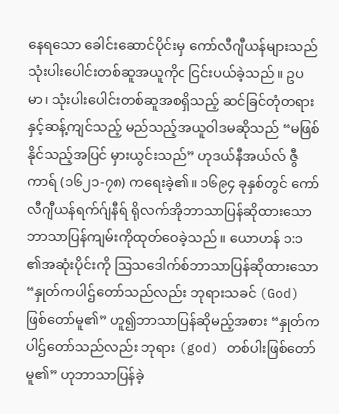နေရသော ခေါင်းဆောင်ပိုင်းမှ ကော်လီဂျီယန်များသည် သုံးပါးပေါင်းတစ်ဆူအယူကိုc ငြင်းပယ်ခဲ့သည်။ ဥပမာ၊ သုံးပါးပေါင်းတစ်ဆူအစရှိသည့် ဆင်ခြင်တုံတရားနှင့်ဆန့်ကျင်သည့် မည်သည့်အယူဝါဒမဆိုသည် “မဖြစ်နိုင်သည့်အပြင် မှားယွင်းသည်” ဟုဒယ်နီအယ်လ် ဇွီကာရ် (၁၆၂၁-၇၈) ကရေးခဲ့၏။ ၁၆၉၄ ခုနှစ်တွင် ကော်လီဂျီယန်ရက်ဂ်ျနီရ် ရိုလက်အိုဘာသာပြန်ဆိုထားသော ဘာသာပြန်ကျမ်းကိုထုတ်ဝေခဲ့သည်။ ယောဟန် ၁:၁ ၏အဆုံးပိုင်းကို ဩသဒေါက်စ်ဘာသာပြန်ဆိုထားသော “နှုတ်ကပါဌ်တော်သည်လည်း ဘုရားသခင် (God) ဖြစ်တော်မူ၏” ဟူ၍ဘာသာပြန်ဆိုမည့်အစား “နှုတ်ကပါဌ်တော်သည်လည်း ဘုရား (god) တစ်ပါးဖြစ်တော်မူ၏” ဟုဘာသာပြန်ခဲ့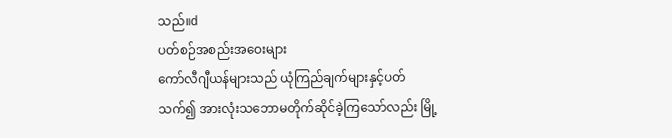သည်။d
ပတ်စဉ်အစည်းအဝေးများ
ကော်လီဂျီယန်များသည် ယုံကြည်ချက်များနှင့်ပတ်သက်၍ အားလုံးသဘောမတိုက်ဆိုင်ခဲ့ကြသော်လည်း မြို့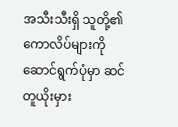အသီးသီးရှိ သူတို့၏ကောလိပ်များကိုဆောင်ရွက်ပုံမှာ ဆင်တူယိုးမှား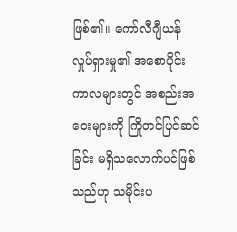ဖြစ်၏။ ကော်လီဂျီယန်လှုပ်ရှားမှု၏ အစောပိုင်းကာလများတွင် အစည်းအဝေးများကို ကြိုတင်ပြင်ဆင်ခြင်း မရှိသလောက်ပင်ဖြစ်သည်ဟု သမိုင်းပ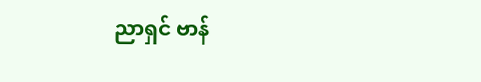ညာရှင် ဗာန်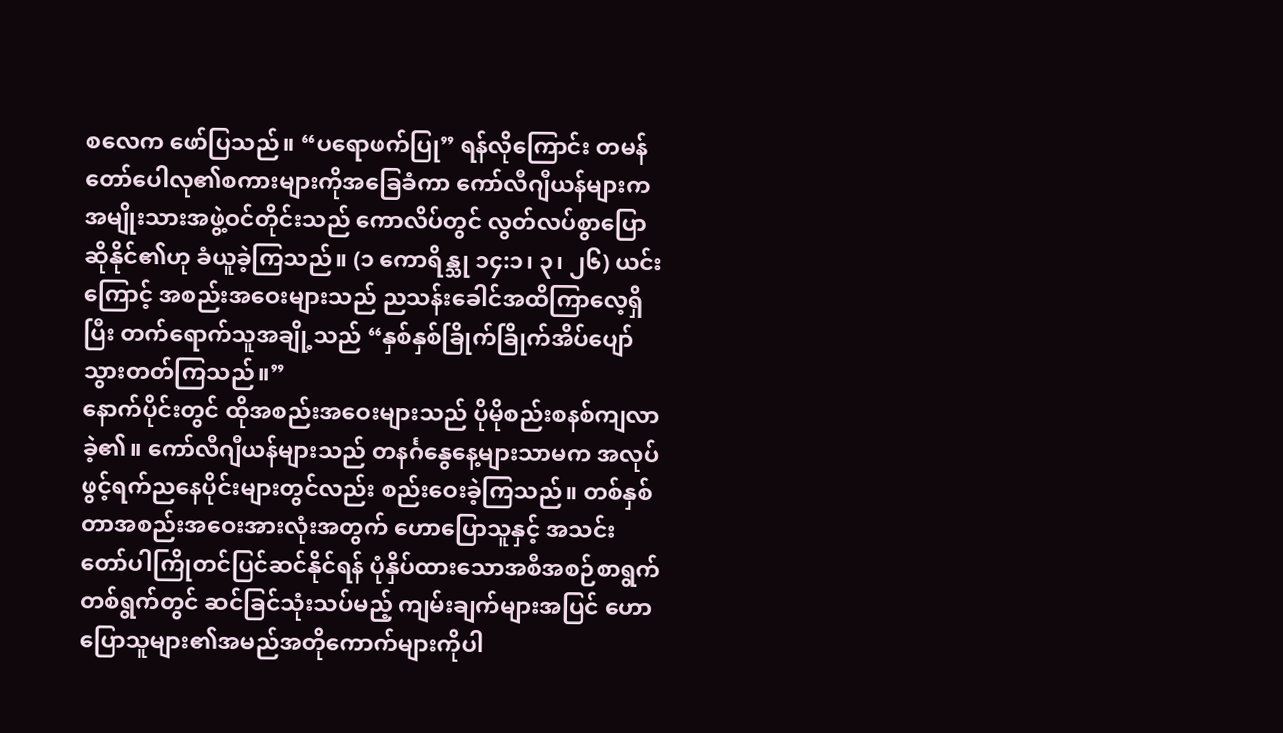စလေက ဖော်ပြသည်။ “ပရောဖက်ပြု” ရန်လိုကြောင်း တမန်တော်ပေါလု၏စကားများကိုအခြေခံကာ ကော်လီဂျီယန်များက အမျိုးသားအဖွဲ့ဝင်တိုင်းသည် ကောလိပ်တွင် လွတ်လပ်စွာပြောဆိုနိုင်၏ဟု ခံယူခဲ့ကြသည်။ (၁ ကောရိန္သု ၁၄:၁၊ ၃၊ ၂၆) ယင်းကြောင့် အစည်းအဝေးများသည် ညသန်းခေါင်အထိကြာလေ့ရှိပြီး တက်ရောက်သူအချို့သည် “နှစ်နှစ်ခြိုက်ခြိုက်အိပ်ပျော်သွားတတ်ကြသည်။”
နောက်ပိုင်းတွင် ထိုအစည်းအဝေးများသည် ပိုမိုစည်းစနစ်ကျလာခဲ့၏။ ကော်လီဂျီယန်များသည် တနင်္ဂနွေနေ့များသာမက အလုပ်ဖွင့်ရက်ညနေပိုင်းများတွင်လည်း စည်းဝေးခဲ့ကြသည်။ တစ်နှစ်တာအစည်းအဝေးအားလုံးအတွက် ဟောပြောသူနှင့် အသင်းတော်ပါကြိုတင်ပြင်ဆင်နိုင်ရန် ပုံနှိပ်ထားသောအစီအစဉ်စာရွက်တစ်ရွက်တွင် ဆင်ခြင်သုံးသပ်မည့် ကျမ်းချက်များအပြင် ဟောပြောသူများ၏အမည်အတိုကောက်များကိုပါ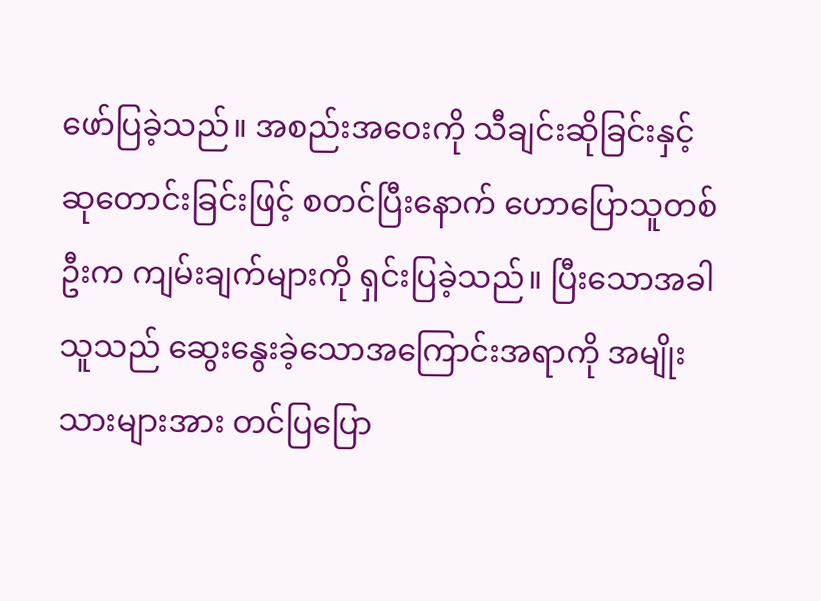ဖော်ပြခဲ့သည်။ အစည်းအဝေးကို သီချင်းဆိုခြင်းနှင့် ဆုတောင်းခြင်းဖြင့် စတင်ပြီးနောက် ဟောပြောသူတစ်ဦးက ကျမ်းချက်များကို ရှင်းပြခဲ့သည်။ ပြီးသောအခါ သူသည် ဆွေးနွေးခဲ့သောအကြောင်းအရာကို အမျိုးသားများအား တင်ပြပြော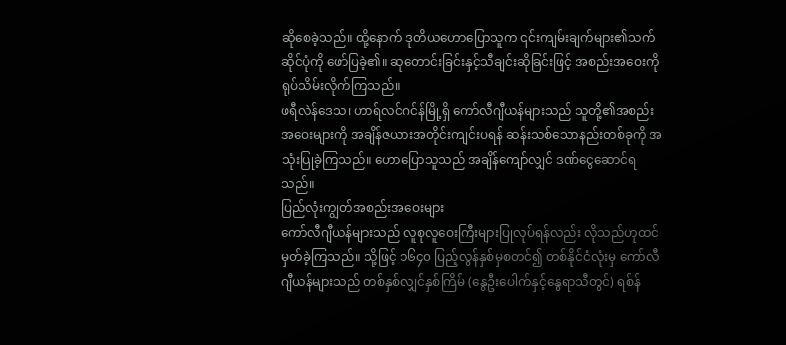ဆိုစေခဲ့သည်။ ထို့နောက် ဒုတိယဟောပြောသူက ၎င်းကျမ်းချက်များ၏သက်ဆိုင်ပုံကို ဖော်ပြခဲ့၏။ ဆုတောင်းခြင်းနှင့်သီချင်းဆိုခြင်းဖြင့် အစည်းအဝေးကို ရုပ်သိမ်းလိုက်ကြသည်။
ဖရီလဲန်ဒေသ၊ ဟာရ်လင်ဂင်န်မြို့ရှိ ကော်လီဂျီယန်များသည် သူတို့၏အစည်းအဝေးများကို အချိန်ဇယားအတိုင်းကျင်းပရန် ဆန်းသစ်သောနည်းတစ်ခုကို အသုံးပြုခဲ့ကြသည်။ ဟောပြောသူသည် အချိန်ကျော်လျှင် ဒဏ်ငွေဆောင်ရသည်။
ပြည်လုံးကျွတ်အစည်းအဝေးများ
ကော်လီဂျီယန်များသည် လူစုလူဝေးကြီးများပြုလုပ်ရန်လည်း လိုသည်ဟုထင်မှတ်ခဲ့ကြသည်။ သို့ဖြင့် ၁၆၄၀ ပြည့်လွန်နှစ်မှစတင်၍ တစ်နိုင်ငံလုံးမှ ကော်လီဂျီယန်များသည် တစ်နှစ်လျှင်နှစ်ကြိမ် (နွေဦးပေါက်နှင့်နွေရာသီတွင်) ရစ်န်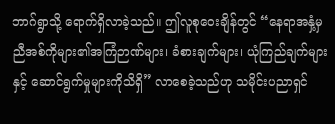ဘာဂ်ရွာသို့ ရောက်ရှိလာခဲ့သည်။ ဤလူစုဝေးချိန်တွင် “နေရာအနှံ့မှ ညီအစ်ကိုများ၏အကြံဉာဏ်များ၊ ခံစားချက်များ၊ ယုံကြည်ချက်များနှင့် ဆောင်ရွက်မှုများကိုသိရှိ” လာစေခဲ့သည်ဟု သမိုင်းပညာရှင်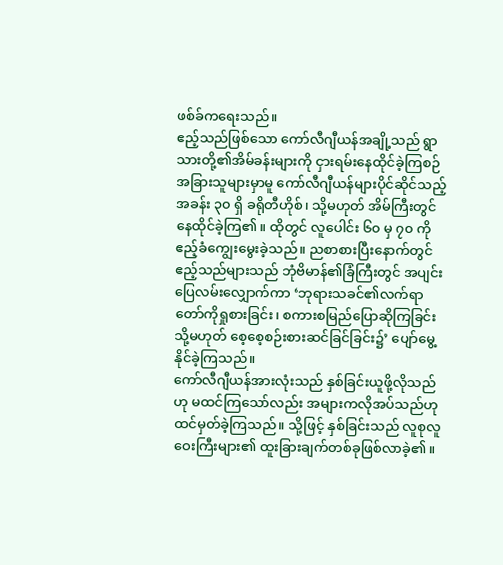ဖစ်ခ်ကရေးသည်။
ဧည့်သည်ဖြစ်သော ကော်လီဂျီယန်အချို့သည် ရွာသားတို့၏အိမ်ခန်းများကို ငှားရမ်းနေထိုင်ခဲ့ကြစဉ် အခြားသူများမှာမူ ကော်လီဂျီယန်များပိုင်ဆိုင်သည့် အခန်း ၃၀ ရှိ ခရိုတီဟိုစ်၊ သို့မဟုတ် အိမ်ကြီးတွင်နေထိုင်ခဲ့ကြ၏။ ထိုတွင် လူပေါင်း ၆၀ မှ ၇၀ ကိုဧည့်ခံကျွေးမွေးခဲ့သည်။ ညစာစားပြီးနောက်တွင် ဧည့်သည်များသည် ဘုံဗိမာန်၏ခြံကြီးတွင် အပျင်းပြေလမ်းလျှောက်ကာ ‘ဘုရားသခင်၏လက်ရာတော်ကိုရှုစားခြင်း၊ စကားစမြည်ပြောဆိုကြခြင်း သို့မဟုတ် စေ့စေ့စဉ်းစားဆင်ခြင်ခြင်း၌’ ပျော်မွေ့နိုင်ခဲ့ကြသည်။
ကော်လီဂျီယန်အားလုံးသည် နှစ်ခြင်းယူဖို့လိုသည်ဟု မထင်ကြသော်လည်း အများကလိုအပ်သည်ဟု ထင်မှတ်ခဲ့ကြသည်။ သို့ဖြင့် နှစ်ခြင်းသည် လူစုလူဝေးကြီးများ၏ ထူးခြားချက်တစ်ခုဖြစ်လာခဲ့၏။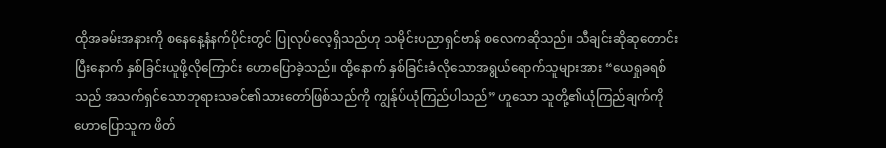ထိုအခမ်းအနားကို စနေနေ့နံနက်ပိုင်းတွင် ပြုလုပ်လေ့ရှိသည်ဟု သမိုင်းပညာရှင်ဗာန် စလေကဆိုသည်။ သီချင်းဆိုဆုတောင်းပြီးနောက် နှစ်ခြင်းယူဖို့လိုကြောင်း ဟောပြောခဲ့သည်။ ထို့နောက် နှစ်ခြင်းခံလိုသောအရွယ်ရောက်သူများအား “ယေရှုခရစ်သည် အသက်ရှင်သောဘုရားသခင်၏သားတော်ဖြစ်သည်ကို ကျွန်ုပ်ယုံကြည်ပါသည်” ဟူသော သူတို့၏ယုံကြည်ချက်ကို ဟောပြောသူက ဖိတ်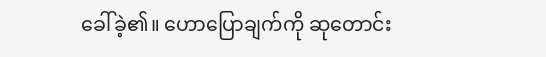ခေါ်ခဲ့၏။ ဟောပြောချက်ကို ဆုတောင်း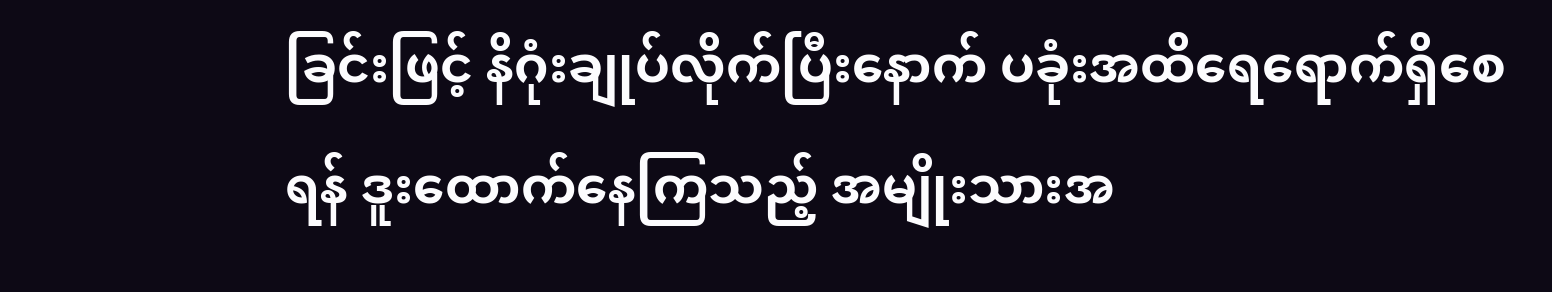ခြင်းဖြင့် နိဂုံးချုပ်လိုက်ပြီးနောက် ပခုံးအထိရေရောက်ရှိစေရန် ဒူးထောက်နေကြသည့် အမျိုးသားအ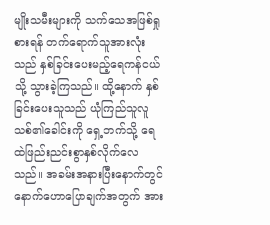မျိုးသမီးများကို သက်သေအဖြစ်ရှုစားရန် တက်ရောက်သူအားလုံးသည် နှစ်ခြင်းပေးမည့်ရေကန်ငယ်သို့ သွားခဲ့ကြသည်။ ထို့နောက် နှစ်ခြင်းပေးသူသည် ယုံကြည်သူလူသစ်၏ခေါင်းကို ရှေ့ဘက်သို့ ရေထဲဖြည်းညင်းစွာနှစ်လိုက်လေသည်။ အခမ်းအနားပြီးနောက်တွင် နောက်ဟောပြောချက်အတွက် အား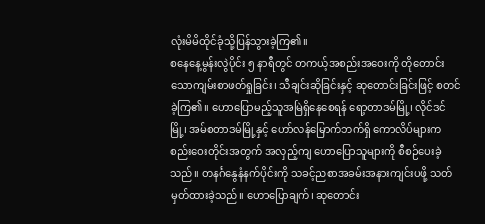လုံးမိမိထိုင်ခုံသို့ပြန်သွားခဲ့ကြ၏။
စနေနေ့မွန်းလွဲပိုင်း ၅ နာရီတွင် တကယ့်အစည်းအဝေးကို တိုတောင်းသောကျမ်းစာဖတ်ရှုခြင်း၊ သီချင်းဆိုခြင်းနှင့် ဆုတောင်းခြင်းဖြင့် စတင်ခဲ့ကြ၏။ ဟောပြောမည့်သူအမြဲရှိနေစေရန် ရော့တာဒမ်မြို့၊ လိုင်ဒင်မြို့၊ အမ်စတာဒမ်မြို့နှင့် ဟော်လန်မြောက်ဘက်ရှိ ကောလိပ်များက စည်းဝေးတိုင်းအတွက် အလှည့်ကျ ဟောပြောသူများကို စီစဉ်ပေးခဲ့သည်။ တနင်္ဂနွေနံနက်ပိုင်းကို သခင့်ညစာအခမ်းအနားကျင်းပဖို့ သတ်မှတ်ထားခဲ့သည်။ ဟောပြောချက်၊ ဆုတောင်း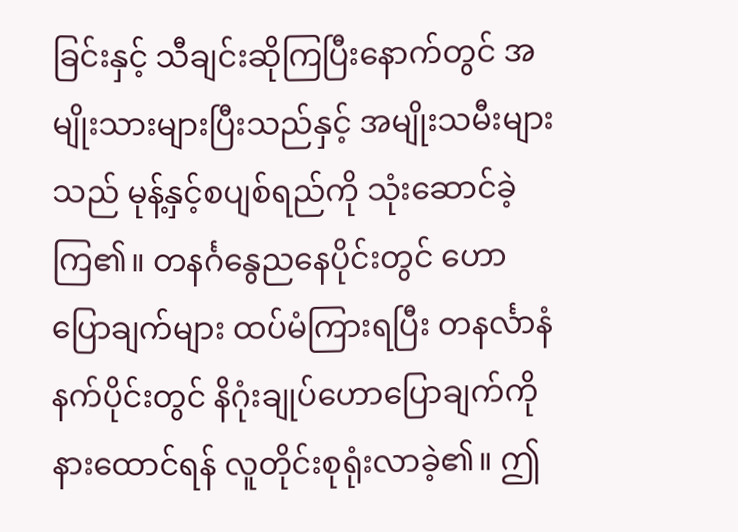ခြင်းနှင့် သီချင်းဆိုကြပြီးနောက်တွင် အမျိုးသားများပြီးသည်နှင့် အမျိုးသမီးများသည် မုန့်နှင့်စပျစ်ရည်ကို သုံးဆောင်ခဲ့ကြ၏။ တနင်္ဂနွေညနေပိုင်းတွင် ဟောပြောချက်များ ထပ်မံကြားရပြီး တနင်္လာနံနက်ပိုင်းတွင် နိဂုံးချုပ်ဟောပြောချက်ကိုနားထောင်ရန် လူတိုင်းစုရုံးလာခဲ့၏။ ဤ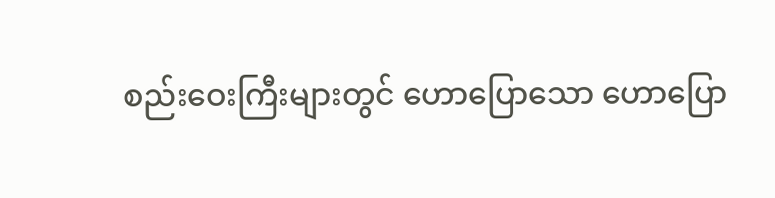စည်းဝေးကြီးများတွင် ဟောပြောသော ဟောပြော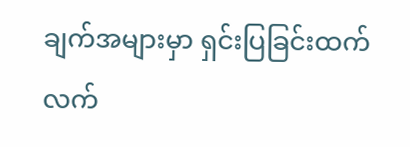ချက်အများမှာ ရှင်းပြခြင်းထက် လက်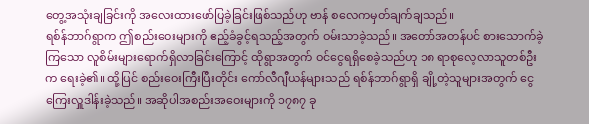တွေ့အသုံးချခြင်းကို အလေးထားဖော်ပြခဲ့ခြင်းဖြစ်သည်ဟု ဗာန် စလေကမှတ်ချက်ချသည်။
ရစ်န်ဘာဂ်ရွာက ဤစည်းဝေးများကို ဧည့်ခံခွင့်ရသည့်အတွက် ဝမ်းသာခဲ့သည်။ အတော်အတန်ပင် စားသောက်ခဲ့ကြသော လူစိမ်းများရောက်ရှိလာခြင်းကြောင့် ထိုရွာအတွက် ဝင်ငွေရရှိစေခဲ့သည်ဟု ၁၈ ရာစုလေ့လာသူတစ်ဦးက ရေးခဲ့၏။ ထို့ပြင် စည်းဝေးကြီးပြီးတိုင်း ကော်လီဂျီယန်များသည် ရစ်န်ဘာဂ်ရွာရှိ ချို့တဲ့သူများအတွက် ငွေကြေးလှူဒါန်းခဲ့သည်။ အဆိုပါအစည်းအဝေးများကို ၁၇၈၇ ခု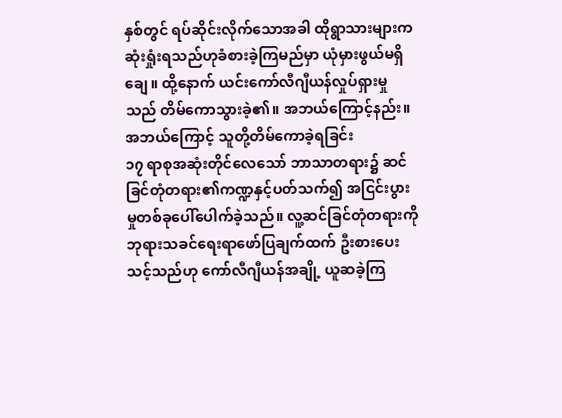နှစ်တွင် ရပ်ဆိုင်းလိုက်သောအခါ ထိုရွာသားများက ဆုံးရှုံးရသည်ဟုခံစားခဲ့ကြမည်မှာ ယုံမှားဖွယ်မရှိချေ။ ထို့နောက် ယင်းကော်လီဂျီယန်လှုပ်ရှားမှုသည် တိမ်ကောသွားခဲ့၏။ အဘယ်ကြောင့်နည်း။
အဘယ်ကြောင့် သူတို့တိမ်ကောခဲ့ရခြင်း
၁၇ ရာစုအဆုံးတိုင်လေသော် ဘာသာတရား၌ ဆင်ခြင်တုံတရား၏ကဏ္ဍနှင့်ပတ်သက်၍ အငြင်းပွားမှုတစ်ခုပေါ်ပေါက်ခဲ့သည်။ လူ့ဆင်ခြင်တုံတရားကို ဘုရားသခင်ရေးရာဖော်ပြချက်ထက် ဦးစားပေးသင့်သည်ဟု ကော်လီဂျီယန်အချို့ ယူဆခဲ့ကြ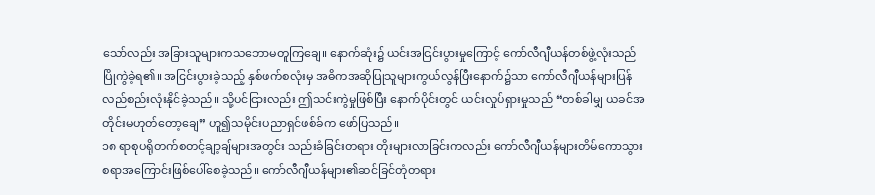သော်လည်း အခြားသူများကသဘောမတူကြချေ။ နောက်ဆုံး၌ ယင်းအငြင်းပွားမှုကြောင့် ကော်လီဂျီယန်တစ်ဖွဲ့လုံးသည် ပြိုကွဲခဲ့ရ၏။ အငြင်းပွားခဲ့သည့် နှစ်ဖက်စလုံးမှ အဓိကအဆိုပြုသူများကွယ်လွန်ပြီးနောက်၌သာ ကော်လီဂျီယန်များပြန်လည်စည်းလုံးနိုင်ခဲ့သည်။ သို့ပင်ငြားလည်း ဤသင်းကွဲမှုဖြစ်ပြီး နောက်ပိုင်းတွင် ယင်းလှုပ်ရှားမှုသည် “တစ်ခါမျှ ယခင်အတိုင်းမဟုတ်တော့ချေ” ဟူ၍သမိုင်းပညာရှင်ဖစ်ခ်က ဖော်ပြသည်။
၁၈ ရာစုပရိုတက်စတင့်ချာ့ချ်များအတွင်း သည်းခံခြင်းတရား တိုးများလာခြင်းကလည်း ကော်လီဂျီယန်များတိမ်ကောသွားစရာအကြောင်းဖြစ်ပေါ်စေခဲ့သည်။ ကော်လီဂျီယန်များ၏ဆင်ခြင်တုံတရား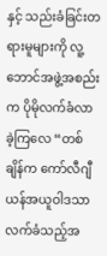နှင့် သည်းခံခြင်းတရားမူများကို လူ့ဘောင်အဖွဲ့အစည်းက ပိုမိုလက်ခံလာခဲ့ကြလေ “တစ်ချိန်က ကော်လီဂျီယန်အယူဝါဒသာ လက်ခံသည့်အ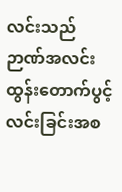လင်းသည် ဉာဏ်အလင်းထွန်းတောက်ပွင့်လင်းခြင်းအစ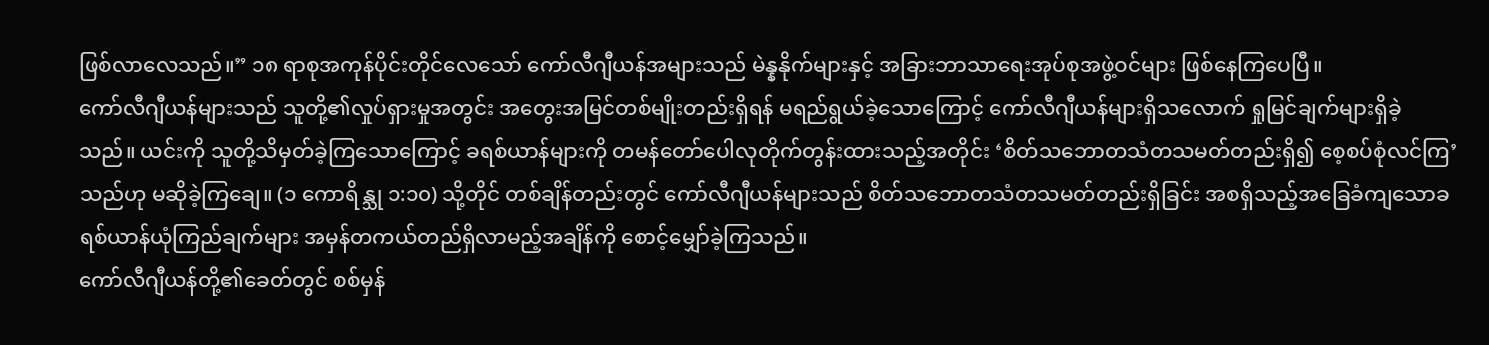ဖြစ်လာလေသည်။” ၁၈ ရာစုအကုန်ပိုင်းတိုင်လေသော် ကော်လီဂျီယန်အများသည် မဲန္နနိုက်များနှင့် အခြားဘာသာရေးအုပ်စုအဖွဲ့ဝင်များ ဖြစ်နေကြပေပြီ။
ကော်လီဂျီယန်များသည် သူတို့၏လှုပ်ရှားမှုအတွင်း အတွေးအမြင်တစ်မျိုးတည်းရှိရန် မရည်ရွယ်ခဲ့သောကြောင့် ကော်လီဂျီယန်များရှိသလောက် ရှုမြင်ချက်များရှိခဲ့သည်။ ယင်းကို သူတို့သိမှတ်ခဲ့ကြသောကြောင့် ခရစ်ယာန်များကို တမန်တော်ပေါလုတိုက်တွန်းထားသည့်အတိုင်း ‘စိတ်သဘောတသံတသမတ်တည်းရှိ၍ စေ့စပ်စုံလင်ကြ’ သည်ဟု မဆိုခဲ့ကြချေ။ (၁ ကောရိန္သု ၁:၁၀) သို့တိုင် တစ်ချိန်တည်းတွင် ကော်လီဂျီယန်များသည် စိတ်သဘောတသံတသမတ်တည်းရှိခြင်း အစရှိသည့်အခြေခံကျသောခရစ်ယာန်ယုံကြည်ချက်များ အမှန်တကယ်တည်ရှိလာမည့်အချိန်ကို စောင့်မျှော်ခဲ့ကြသည်။
ကော်လီဂျီယန်တို့၏ခေတ်တွင် စစ်မှန်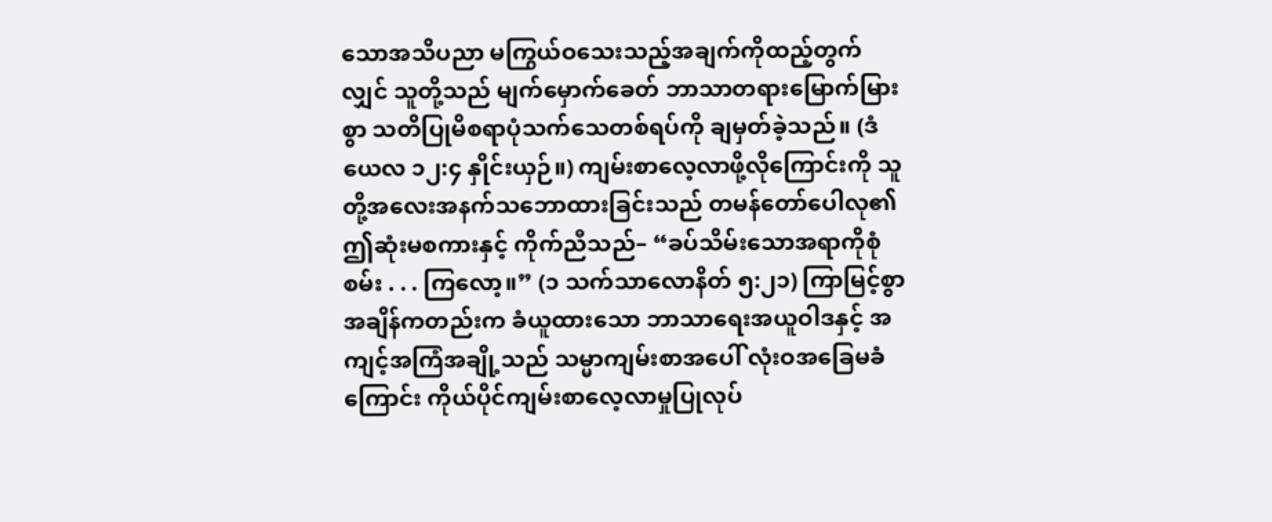သောအသိပညာ မကြွယ်ဝသေးသည့်အချက်ကိုထည့်တွက်လျှင် သူတို့သည် မျက်မှောက်ခေတ် ဘာသာတရားမြောက်မြားစွာ သတိပြုမိစရာပုံသက်သေတစ်ရပ်ကို ချမှတ်ခဲ့သည်။ (ဒံယေလ ၁၂:၄ နှိုင်းယှဉ်။) ကျမ်းစာလေ့လာဖို့လိုကြောင်းကို သူတို့အလေးအနက်သဘောထားခြင်းသည် တမန်တော်ပေါလု၏ဤဆုံးမစကားနှင့် ကိုက်ညီသည်– “ခပ်သိမ်းသောအရာကိုစုံစမ်း . . . ကြလော့။” (၁ သက်သာလောနိတ် ၅:၂၁) ကြာမြင့်စွာအချိန်ကတည်းက ခံယူထားသော ဘာသာရေးအယူဝါဒနှင့် အကျင့်အကြံအချို့သည် သမ္မာကျမ်းစာအပေါ် လုံးဝအခြေမခံကြောင်း ကိုယ်ပိုင်ကျမ်းစာလေ့လာမှုပြုလုပ်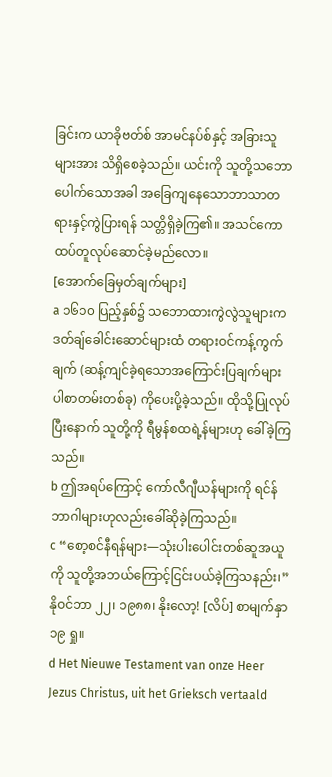ခြင်းက ယာခိုဗတ်စ် အာမင်နပ်စ်နှင့် အခြားသူများအား သိရှိစေခဲ့သည်။ ယင်းကို သူတို့သဘောပေါက်သောအခါ အခြေကျနေသောဘာသာတရားနှင့်ကွဲပြားရန် သတ္တိရှိခဲ့ကြ၏။ အသင်ကော ထပ်တူလုပ်ဆောင်ခဲ့မည်လော။
[အောက်ခြေမှတ်ချက်များ]
a ၁၆၁၀ ပြည့်နှစ်၌ သဘောထားကွဲလွဲသူများက ဒတ်ချ်ခေါင်းဆောင်များထံ တရားဝင်ကန့်ကွက်ချက် (ဆန့်ကျင်ခဲ့ရသောအကြောင်းပြချက်များပါစာတမ်းတစ်ခု) ကိုပေးပို့ခဲ့သည်။ ထိုသို့ပြုလုပ်ပြီးနောက် သူတို့ကို ရီမွန်စထရဲ့န်များဟု ခေါ်ခဲ့ကြသည်။
b ဤအရပ်ကြောင့် ကော်လီဂျီယန်များကို ရင်န်ဘာဂါများဟုလည်းခေါ်ဆိုခဲ့ကြသည်။
c “စော့စင်နီရန်များ—သုံးပါးပေါင်းတစ်ဆူအယူကို သူတို့အဘယ်ကြောင့်ငြင်းပယ်ခဲ့ကြသနည်း၊” နိုဝင်ဘာ ၂၂၊ ၁၉၈၈၊ နိုးလော့! [လိပ်] စာမျက်နှာ ၁၉ ရှု။
d Het Nieuwe Testament van onze Heer Jezus Christus, uit het Grieksch vertaald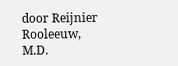door Reijnier Rooleeuw, M.D.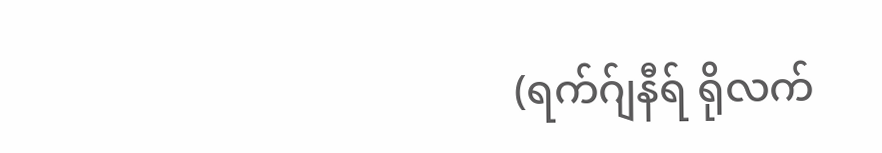(ရက်ဂ်ျနီရ် ရိုလက်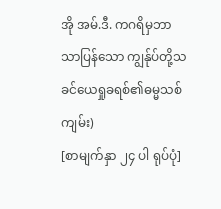အို အမ်.ဒီ. ကဂရိမှဘာသာပြန်သော ကျွန်ုပ်တို့သခင်ယေရှုခရစ်၏ဓမ္မသစ်ကျမ်း)
[စာမျက်နှာ ၂၄ ပါ ရုပ်ပုံ]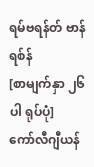ရမ်ဗရန်တ် ဗာန် ရစ်န်
[စာမျက်နှာ ၂၆ ပါ ရုပ်ပုံ]
ကော်လီဂျီယန်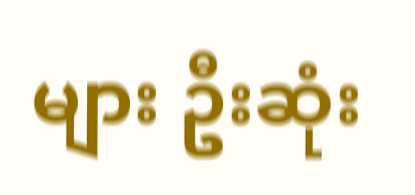များ ဦးဆုံး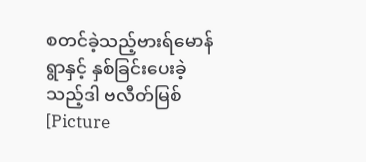စတင်ခဲ့သည့်ဗားရ်မောန်ရွာနှင့် နှစ်ခြင်းပေးခဲ့သည့်ဒါ ဗလီတ်မြစ်
[Picture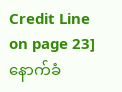Credit Line on page 23]
နောက်ခံ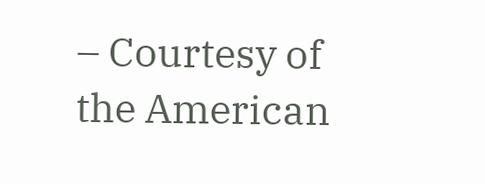– Courtesy of the American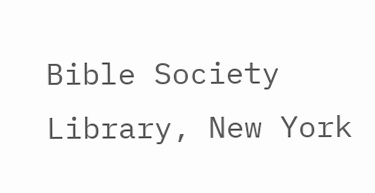Bible Society Library, New York